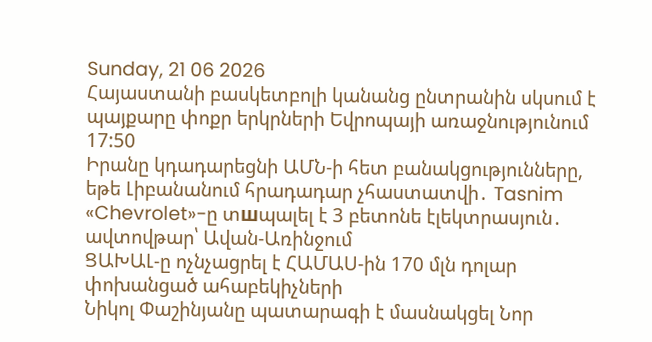Sunday, 21 06 2026
Հայաստանի բասկետբոլի կանանց ընտրանին սկսում է պայքարը փոքր երկրների Եվրոպայի առաջնությունում
17:50
Իրանը կդադարեցնի ԱՄՆ-ի հետ բանակցությունները, եթե Լիբանանում հրադադար չհաստատվի․ Tasnim
«Chevrolet»-ը տшպալել է 3 բետոնե էլեկտրասյուն․ ավտովթար՝ Ավան-Առինջում
ՑԱԽԱԼ-ը ոչնչացրել է ՀԱՄԱՍ-ին 170 մլն դոլար փոխանցած ահաբեկիչների
Նիկոլ Փաշինյանը պատարագի է մասնակցել Նոր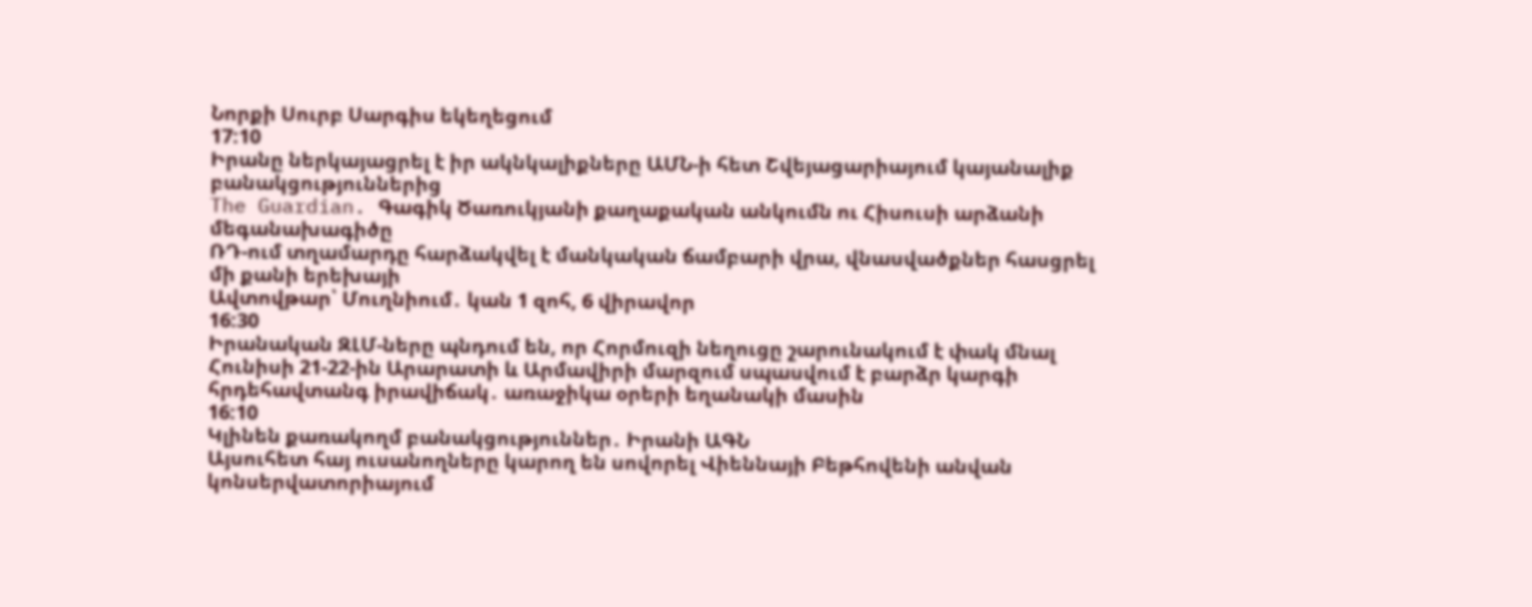Նորքի Սուրբ Սարգիս եկեղեցում
17:10
Իրանը ներկայացրել է իր ակնկալիքները ԱՄՆ-ի հետ Շվեյացարիայում կայանալիք բանակցություններից
The Guardian. Գագիկ Ծառուկյանի քաղաքական անկումն ու Հիսուսի արձանի մեգանախագիծը
ՌԴ-ում տղամարդը հարձակվել է մանկական ճամբարի վրա, վնասվածքներ հասցրել մի քանի երեխայի
Ավտովթար՝ Մուղնիում․ կան 1 զոհ, 6 վիրավոր
16:30
Իրանական ԶԼՄ-ները պնդում են, որ Հորմուզի նեղուցը շարունակում է փակ մնալ
Հունիսի 21-22-ին Արարատի և Արմավիրի մարզում սպասվում է բարձր կարգի հրդեհավտանգ իրավիճակ․ առաջիկա օրերի եղանակի մասին
16:10
Կլինեն քառակողմ բանակցություններ․ Իրանի ԱԳՆ
Այսուհետ հայ ուսանողները կարող են սովորել Վիեննայի Բեթհովենի անվան կոնսերվատորիայում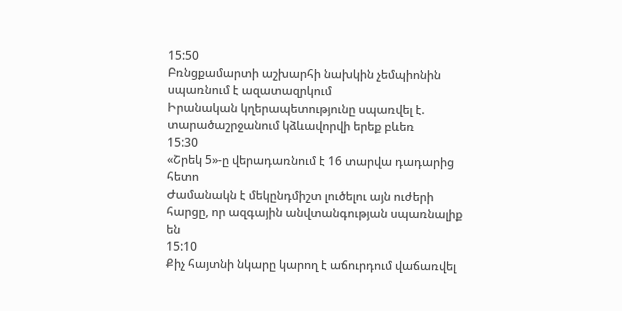15:50
Բռնցքամարտի աշխարհի նախկին չեմպիոնին սպառնում է ազատազրկում
Իրանական կղերապետությունը սպառվել է. տարածաշրջանում կձևավորվի երեք բևեռ
15:30
«Շրեկ 5»-ը վերադառնում է 16 տարվա դադարից հետո
Ժամանակն է մեկընդմիշտ լուծելու այն ուժերի հարցը, որ ազգային անվտանգության սպառնալիք են
15:10
Քիչ հայտնի նկարը կարող է աճուրդում վաճառվել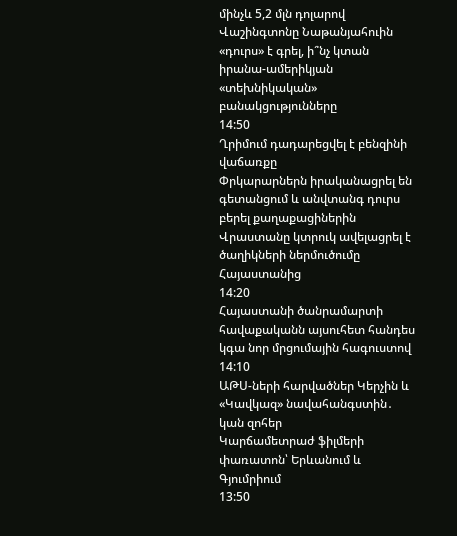մինչև 5,2 մլն դոլարով
Վաշինգտոնը Նաթանյահուին «դուրս» է գրել, ի՞նչ կտան իրանա-ամերիկյան «տեխնիկական» բանակցությունները
14:50
Ղրիմում դադարեցվել է բենզինի վաճառքը
Փրկարարներն իրականացրել են գետանցում և անվտանգ դուրս բերել քաղաքացիներին
Վրաստանը կտրուկ ավելացրել է ծաղիկների ներմուծումը Հայաստանից
14:20
Հայաստանի ծանրամարտի հավաքականն այսուհետ հանդես կգա նոր մրցումային հագուստով
14:10
ԱԹՍ-ների հարվածներ Կերչին և «Կավկազ» նավահանգստին․ կան զոհեր
Կարճամետրաժ ֆիլմերի փառատոն՝ Երևանում և Գյումրիում
13:50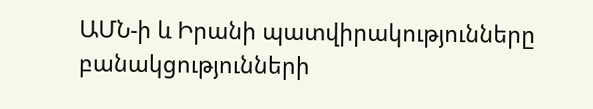ԱՄՆ-ի և Իրանի պատվիրակությունները բանակցությունների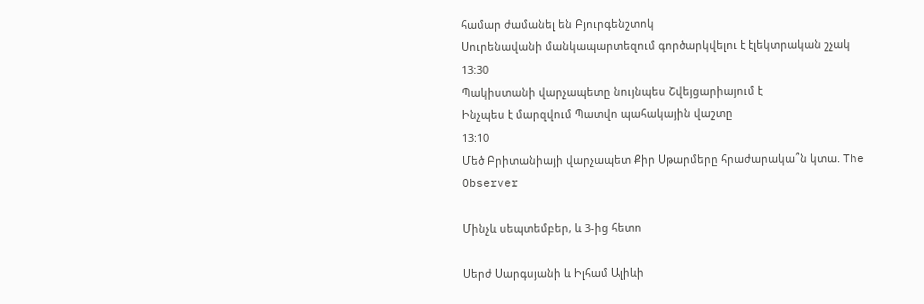համար ժամանել են Բյուրգենշտոկ
Սուրենավանի մանկապարտեզում գործարկվելու է էլեկտրական շչակ
13:30
Պակիստանի վարչապետը նույնպես Շվեյցարիայում է
Ինչպես է մարզվում Պատվո պահակային վաշտը
13:10
Մեծ Բրիտանիայի վարչապետ Քիր Սթարմերը հրաժարակա՞ն կտա. The Observer

Մինչև սեպտեմբեր, և 3-ից հետո

Սերժ Սարգսյանի և Իլհամ Ալիևի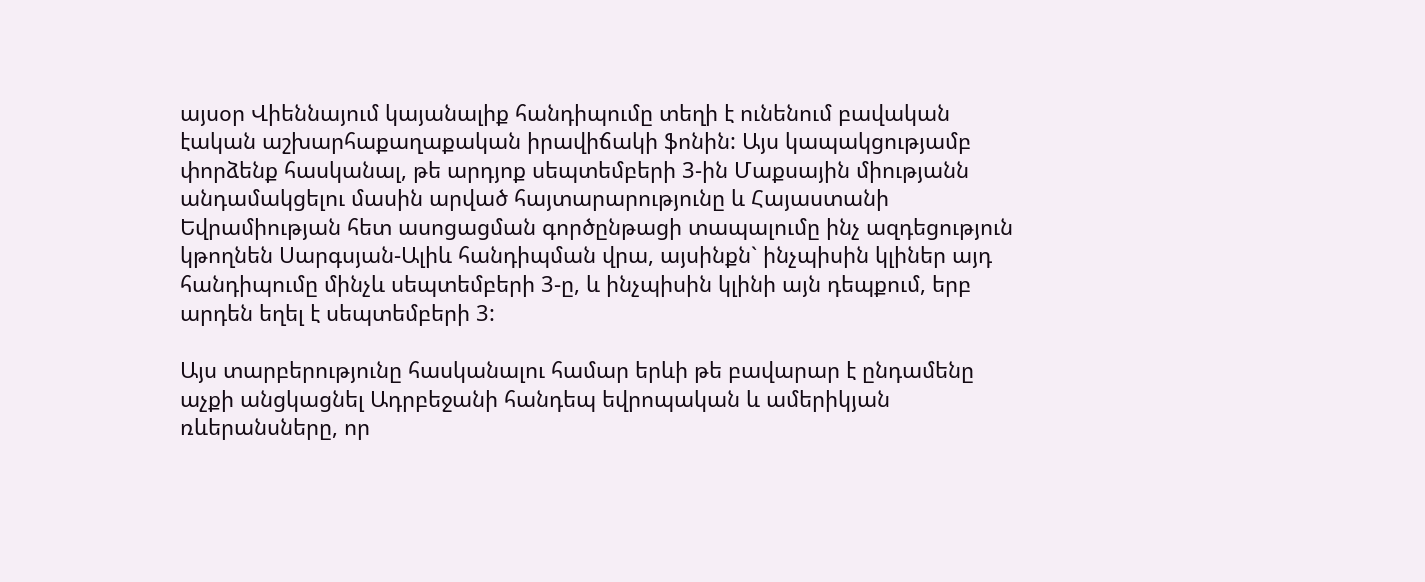այսօր Վիեննայում կայանալիք հանդիպումը տեղի է ունենում բավական էական աշխարհաքաղաքական իրավիճակի ֆոնին: Այս կապակցությամբ փորձենք հասկանալ, թե արդյոք սեպտեմբերի 3-ին Մաքսային միությանն անդամակցելու մասին արված հայտարարությունը և Հայաստանի Եվրամիության հետ ասոցացման գործընթացի տապալումը ինչ ազդեցություն կթողնեն Սարգսյան-Ալիև հանդիպման վրա, այսինքն` ինչպիսին կլիներ այդ հանդիպումը մինչև սեպտեմբերի 3-ը, և ինչպիսին կլինի այն դեպքում, երբ արդեն եղել է սեպտեմբերի 3:

Այս տարբերությունը հասկանալու համար երևի թե բավարար է ընդամենը աչքի անցկացնել Ադրբեջանի հանդեպ եվրոպական և ամերիկյան ռևերանսները, որ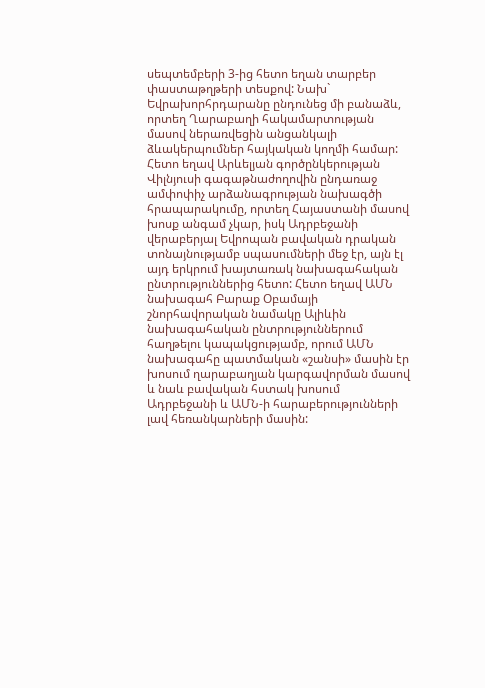սեպտեմբերի 3-ից հետո եղան տարբեր փաստաթղթերի տեսքով: Նախ` Եվրախորհրդարանը ընդունեց մի բանաձև, որտեղ Ղարաբաղի հակամարտության մասով ներառվեցին անցանկալի ձևակերպումներ հայկական կողմի համար: Հետո եղավ Արևելյան գործընկերության Վիլնյուսի գագաթնաժողովին ընդառաջ ամփոփիչ արձանագրության նախագծի հրապարակումը, որտեղ Հայաստանի մասով խոսք անգամ չկար, իսկ Ադրբեջանի վերաբերյալ Եվրոպան բավական դրական տոնայնությամբ սպասումների մեջ էր, այն էլ այդ երկրում խայտառակ նախագահական ընտրություններից հետո: Հետո եղավ ԱՄՆ նախագահ Բարաք Օբամայի շնորհավորական նամակը Ալիևին նախագահական ընտրություններում հաղթելու կապակցությամբ, որում ԱՄՆ նախագահը պատմական «շանսի» մասին էր խոսում ղարաբաղյան կարգավորման մասով և նաև բավական հստակ խոսում Ադրբեջանի և ԱՄՆ-ի հարաբերությունների լավ հեռանկարների մասին: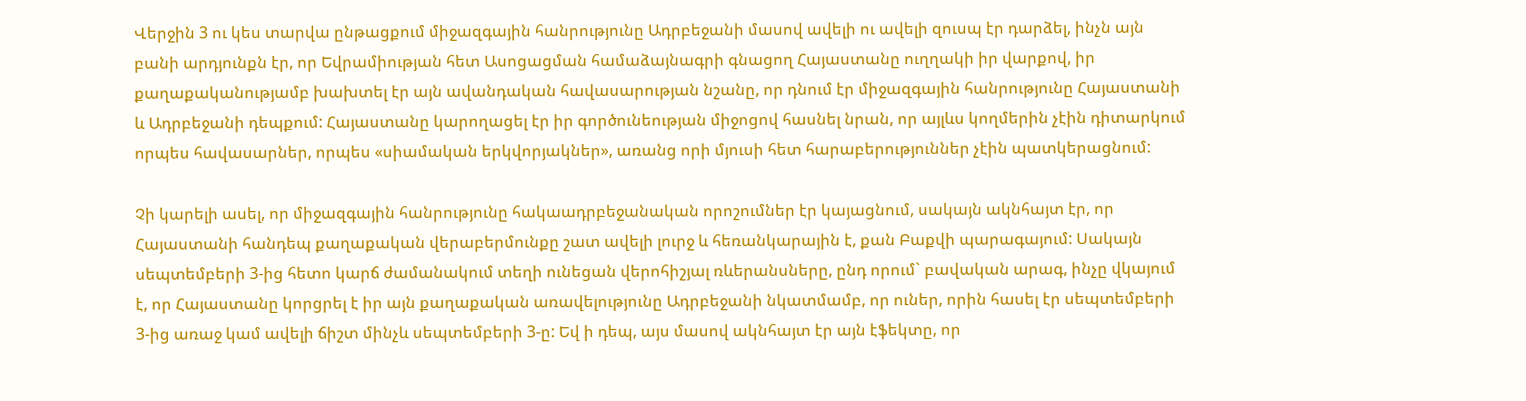Վերջին 3 ու կես տարվա ընթացքում միջազգային հանրությունը Ադրբեջանի մասով ավելի ու ավելի զուսպ էր դարձել, ինչն այն բանի արդյունքն էր, որ Եվրամիության հետ Ասոցացման համաձայնագրի գնացող Հայաստանը ուղղակի իր վարքով, իր քաղաքականությամբ խախտել էր այն ավանդական հավասարության նշանը, որ դնում էր միջազգային հանրությունը Հայաստանի և Ադրբեջանի դեպքում: Հայաստանը կարողացել էր իր գործունեության միջոցով հասնել նրան, որ այլևս կողմերին չէին դիտարկում որպես հավասարներ, որպես «սիամական երկվորյակներ», առանց որի մյուսի հետ հարաբերություններ չէին պատկերացնում:

Չի կարելի ասել, որ միջազգային հանրությունը հակաադրբեջանական որոշումներ էր կայացնում, սակայն ակնհայտ էր, որ Հայաստանի հանդեպ քաղաքական վերաբերմունքը շատ ավելի լուրջ և հեռանկարային է, քան Բաքվի պարագայում: Սակայն սեպտեմբերի 3-ից հետո կարճ ժամանակում տեղի ունեցան վերոհիշյալ ռևերանսները, ընդ որում` բավական արագ, ինչը վկայում է, որ Հայաստանը կորցրել է իր այն քաղաքական առավելությունը Ադրբեջանի նկատմամբ, որ ուներ, որին հասել էր սեպտեմբերի 3-ից առաջ կամ ավելի ճիշտ մինչև սեպտեմբերի 3-ը: Եվ ի դեպ, այս մասով ակնհայտ էր այն էֆեկտը, որ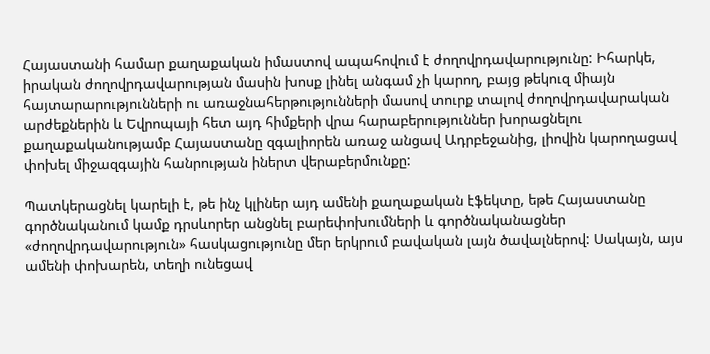Հայաստանի համար քաղաքական իմաստով ապահովում է ժողովրդավարությունը: Իհարկե, իրական ժողովրդավարության մասին խոսք լինել անգամ չի կարող, բայց թեկուզ միայն հայտարարությունների ու առաջնահերթությունների մասով տուրք տալով ժողովրդավարական արժեքներին և Եվրոպայի հետ այդ հիմքերի վրա հարաբերություններ խորացնելու քաղաքականությամբ Հայաստանը զգալիորեն առաջ անցավ Ադրբեջանից, լիովին կարողացավ փոխել միջազգային հանրության իներտ վերաբերմունքը:

Պատկերացնել կարելի է, թե ինչ կլիներ այդ ամենի քաղաքական էֆեկտը, եթե Հայաստանը գործնականում կամք դրսևորեր անցնել բարեփոխումների և գործնականացներ «ժողովրդավարություն» հասկացությունը մեր երկրում բավական լայն ծավալներով: Սակայն, այս ամենի փոխարեն, տեղի ունեցավ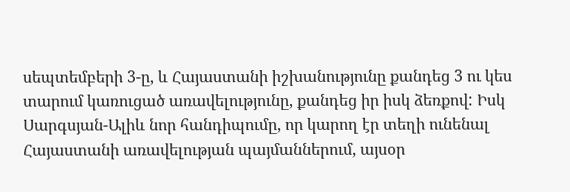սեպտեմբերի 3-ը, և Հայաստանի իշխանությունը քանդեց 3 ու կես տարում կառուցած առավելությունը, քանդեց իր իսկ ձեռքով: Իսկ Սարգսյան-Ալիև նոր հանդիպումը, որ կարող էր տեղի ունենալ Հայաստանի առավելության պայմաններում, այսօր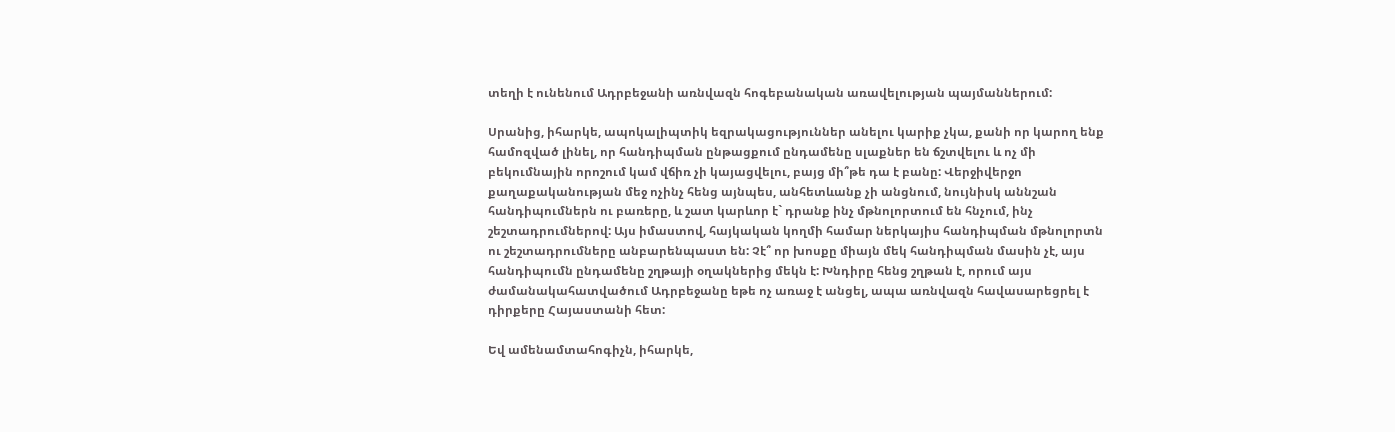տեղի է ունենում Ադրբեջանի առնվազն հոգեբանական առավելության պայմաններում:

Սրանից, իհարկե, ապոկալիպտիկ եզրակացություններ անելու կարիք չկա, քանի որ կարող ենք համոզված լինել, որ հանդիպման ընթացքում ընդամենը սլաքներ են ճշտվելու և ոչ մի բեկումնային որոշում կամ վճիռ չի կայացվելու, բայց մի՞թե դա է բանը: Վերջիվերջո քաղաքականության մեջ ոչինչ հենց այնպես, անհետևանք չի անցնում, նույնիսկ աննշան հանդիպումներն ու բառերը, և շատ կարևոր է` դրանք ինչ մթնոլորտում են հնչում, ինչ շեշտադրումներով: Այս իմաստով, հայկական կողմի համար ներկայիս հանդիպման մթնոլորտն ու շեշտադրումները անբարենպաստ են: Չէ՞ որ խոսքը միայն մեկ հանդիպման մասին չէ, այս հանդիպումն ընդամենը շղթայի օղակներից մեկն է: Խնդիրը հենց շղթան է, որում այս ժամանակահատվածում Ադրբեջանը եթե ոչ առաջ է անցել, ապա առնվազն հավասարեցրել է դիրքերը Հայաստանի հետ:

Եվ ամենամտահոգիչն, իհարկե,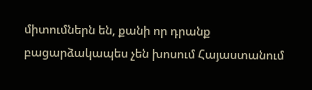միտումներն են, քանի որ դրանք բացարձակապես չեն խոսում Հայաստանում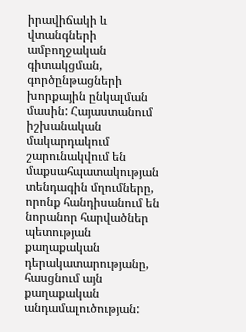իրավիճակի և վտանգների ամբողջական գիտակցման, գործընթացների խորքային ընկալման մասին: Հայաստանում իշխանական մակարդակում շարունակվում են մաքսահպատակության տենդագին մղումները, որոնք հանդիսանում են նորանոր հարվածներ պետության քաղաքական դերակատարությանը, հասցնում այն քաղաքական անդամալուծության: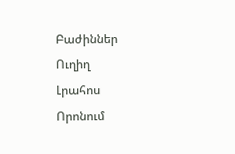Բաժիններ
Ուղիղ
Լրահոս
Որոնում